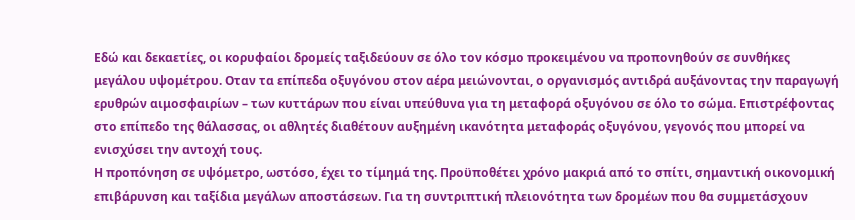Εδώ και δεκαετίες, οι κορυφαίοι δρομείς ταξιδεύουν σε όλο τον κόσμο προκειμένου να προπονηθούν σε συνθήκες μεγάλου υψομέτρου. Οταν τα επίπεδα οξυγόνου στον αέρα μειώνονται, ο οργανισμός αντιδρά αυξάνοντας την παραγωγή ερυθρών αιμοσφαιρίων – των κυττάρων που είναι υπεύθυνα για τη μεταφορά οξυγόνου σε όλο το σώμα. Επιστρέφοντας στο επίπεδο της θάλασσας, οι αθλητές διαθέτουν αυξημένη ικανότητα μεταφοράς οξυγόνου, γεγονός που μπορεί να ενισχύσει την αντοχή τους.
Η προπόνηση σε υψόμετρο, ωστόσο, έχει το τίμημά της. Προϋποθέτει χρόνο μακριά από το σπίτι, σημαντική οικονομική επιβάρυνση και ταξίδια μεγάλων αποστάσεων. Για τη συντριπτική πλειονότητα των δρομέων που θα συμμετάσχουν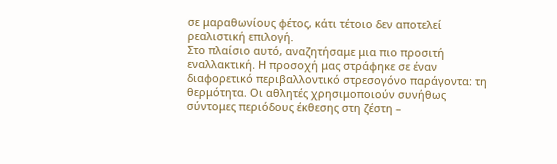σε μαραθωνίους φέτος, κάτι τέτοιο δεν αποτελεί ρεαλιστική επιλογή.
Στο πλαίσιο αυτό, αναζητήσαμε μια πιο προσιτή εναλλακτική. Η προσοχή μας στράφηκε σε έναν διαφορετικό περιβαλλοντικό στρεσογόνο παράγοντα: τη θερμότητα. Οι αθλητές χρησιμοποιούν συνήθως σύντομες περιόδους έκθεσης στη ζέστη –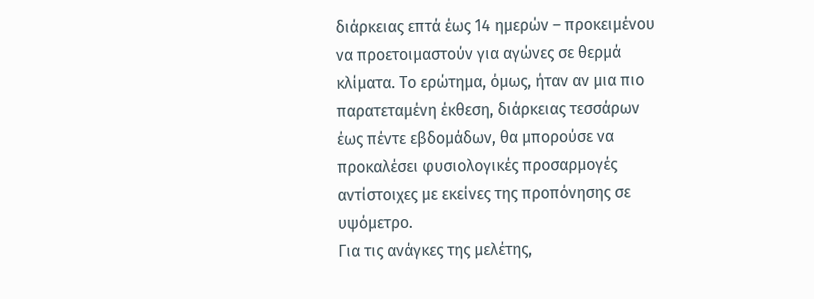διάρκειας επτά έως 14 ημερών – προκειμένου να προετοιμαστούν για αγώνες σε θερμά κλίματα. Το ερώτημα, όμως, ήταν αν μια πιο παρατεταμένη έκθεση, διάρκειας τεσσάρων έως πέντε εβδομάδων, θα μπορούσε να προκαλέσει φυσιολογικές προσαρμογές αντίστοιχες με εκείνες της προπόνησης σε υψόμετρο.
Για τις ανάγκες της μελέτης,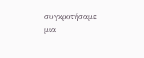συγκροτήσαμε μια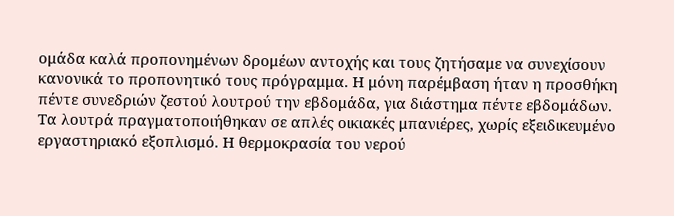ομάδα καλά προπονημένων δρομέων αντοχής και τους ζητήσαμε να συνεχίσουν κανονικά το προπονητικό τους πρόγραμμα. Η μόνη παρέμβαση ήταν η προσθήκη πέντε συνεδριών ζεστού λουτρού την εβδομάδα, για διάστημα πέντε εβδομάδων.
Τα λουτρά πραγματοποιήθηκαν σε απλές οικιακές μπανιέρες, χωρίς εξειδικευμένο εργαστηριακό εξοπλισμό. Η θερμοκρασία του νερού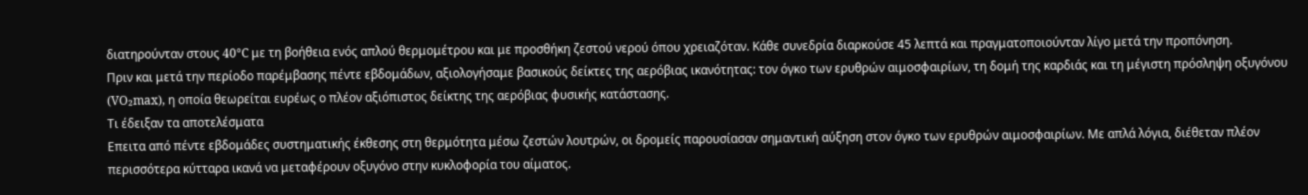διατηρούνταν στους 40°C με τη βοήθεια ενός απλού θερμομέτρου και με προσθήκη ζεστού νερού όπου χρειαζόταν. Κάθε συνεδρία διαρκούσε 45 λεπτά και πραγματοποιούνταν λίγο μετά την προπόνηση.
Πριν και μετά την περίοδο παρέμβασης πέντε εβδομάδων, αξιολογήσαμε βασικούς δείκτες της αερόβιας ικανότητας: τον όγκο των ερυθρών αιμοσφαιρίων, τη δομή της καρδιάς και τη μέγιστη πρόσληψη οξυγόνου (VO₂max), η οποία θεωρείται ευρέως ο πλέον αξιόπιστος δείκτης της αερόβιας φυσικής κατάστασης.
Τι έδειξαν τα αποτελέσματα
Επειτα από πέντε εβδομάδες συστηματικής έκθεσης στη θερμότητα μέσω ζεστών λουτρών, οι δρομείς παρουσίασαν σημαντική αύξηση στον όγκο των ερυθρών αιμοσφαιρίων. Με απλά λόγια, διέθεταν πλέον περισσότερα κύτταρα ικανά να μεταφέρουν οξυγόνο στην κυκλοφορία του αίματος.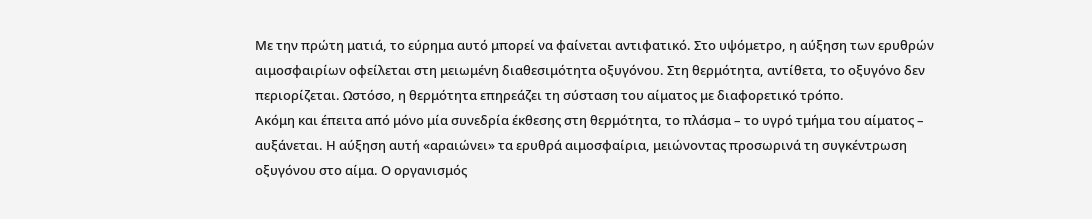Με την πρώτη ματιά, το εύρημα αυτό μπορεί να φαίνεται αντιφατικό. Στο υψόμετρο, η αύξηση των ερυθρών αιμοσφαιρίων οφείλεται στη μειωμένη διαθεσιμότητα οξυγόνου. Στη θερμότητα, αντίθετα, το οξυγόνο δεν περιορίζεται. Ωστόσο, η θερμότητα επηρεάζει τη σύσταση του αίματος με διαφορετικό τρόπο.
Ακόμη και έπειτα από μόνο μία συνεδρία έκθεσης στη θερμότητα, το πλάσμα – το υγρό τμήμα του αίματος – αυξάνεται. Η αύξηση αυτή «αραιώνει» τα ερυθρά αιμοσφαίρια, μειώνοντας προσωρινά τη συγκέντρωση οξυγόνου στο αίμα. Ο οργανισμός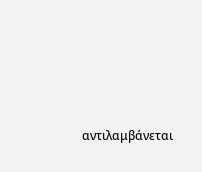αντιλαμβάνεται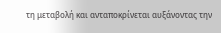τη μεταβολή και ανταποκρίνεται αυξάνοντας την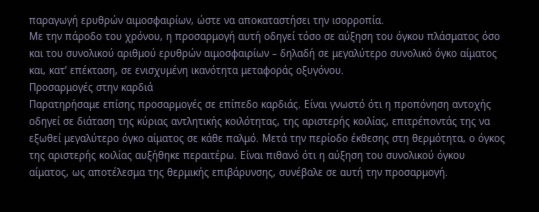παραγωγή ερυθρών αιμοσφαιρίων, ώστε να αποκαταστήσει την ισορροπία.
Με την πάροδο του χρόνου, η προσαρμογή αυτή οδηγεί τόσο σε αύξηση του όγκου πλάσματος όσο και του συνολικού αριθμού ερυθρών αιμοσφαιρίων – δηλαδή σε μεγαλύτερο συνολικό όγκο αίματος και, κατ’ επέκταση, σε ενισχυμένη ικανότητα μεταφοράς οξυγόνου.
Προσαρμογές στην καρδιά
Παρατηρήσαμε επίσης προσαρμογές σε επίπεδο καρδιάς. Είναι γνωστό ότι η προπόνηση αντοχής οδηγεί σε διάταση της κύριας αντλητικής κοιλότητας, της αριστερής κοιλίας, επιτρέποντάς της να εξωθεί μεγαλύτερο όγκο αίματος σε κάθε παλμό. Μετά την περίοδο έκθεσης στη θερμότητα, ο όγκος της αριστερής κοιλίας αυξήθηκε περαιτέρω. Είναι πιθανό ότι η αύξηση του συνολικού όγκου αίματος, ως αποτέλεσμα της θερμικής επιβάρυνσης, συνέβαλε σε αυτή την προσαρμογή.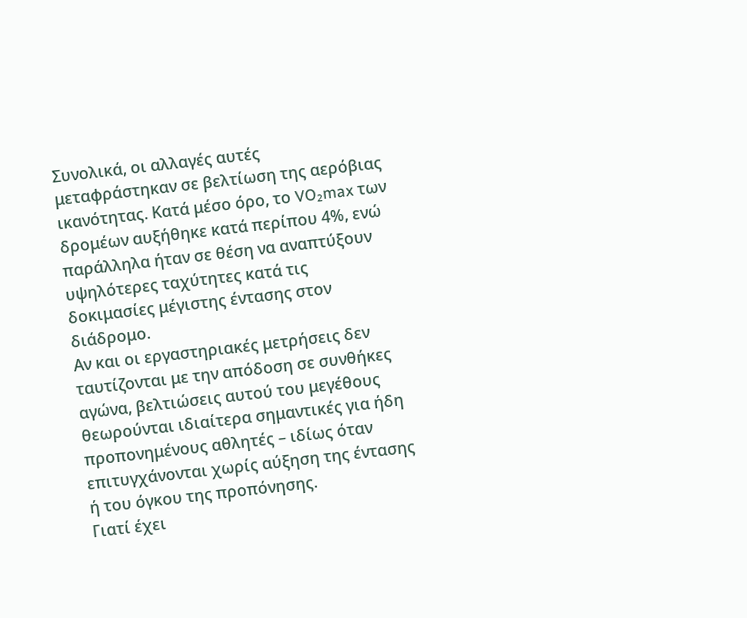Συνολικά, οι αλλαγές αυτές μεταφράστηκαν σε βελτίωση της αερόβιας ικανότητας. Κατά μέσο όρο, το VO₂max των δρομέων αυξήθηκε κατά περίπου 4%, ενώ παράλληλα ήταν σε θέση να αναπτύξουν υψηλότερες ταχύτητες κατά τις δοκιμασίες μέγιστης έντασης στον διάδρομο.
Αν και οι εργαστηριακές μετρήσεις δεν ταυτίζονται με την απόδοση σε συνθήκες αγώνα, βελτιώσεις αυτού του μεγέθους θεωρούνται ιδιαίτερα σημαντικές για ήδη προπονημένους αθλητές – ιδίως όταν επιτυγχάνονται χωρίς αύξηση της έντασης ή του όγκου της προπόνησης.
Γιατί έχει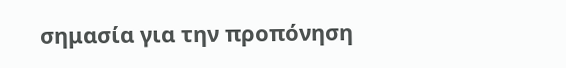σημασία για την προπόνηση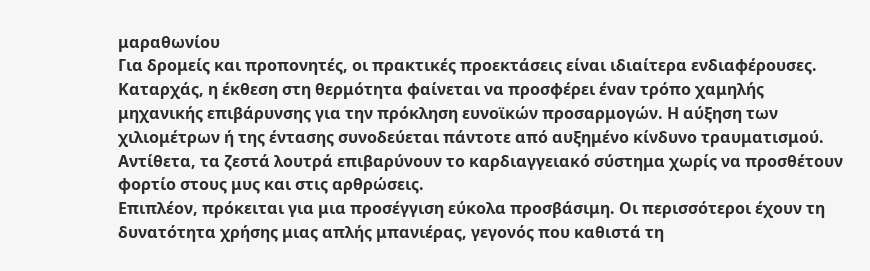μαραθωνίου
Για δρομείς και προπονητές, οι πρακτικές προεκτάσεις είναι ιδιαίτερα ενδιαφέρουσες. Καταρχάς, η έκθεση στη θερμότητα φαίνεται να προσφέρει έναν τρόπο χαμηλής μηχανικής επιβάρυνσης για την πρόκληση ευνοϊκών προσαρμογών. Η αύξηση των χιλιομέτρων ή της έντασης συνοδεύεται πάντοτε από αυξημένο κίνδυνο τραυματισμού. Αντίθετα, τα ζεστά λουτρά επιβαρύνουν το καρδιαγγειακό σύστημα χωρίς να προσθέτουν φορτίο στους μυς και στις αρθρώσεις.
Επιπλέον, πρόκειται για μια προσέγγιση εύκολα προσβάσιμη. Οι περισσότεροι έχουν τη δυνατότητα χρήσης μιας απλής μπανιέρας, γεγονός που καθιστά τη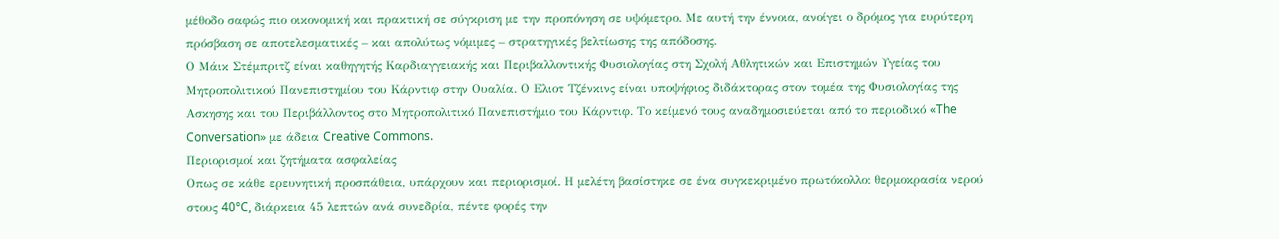μέθοδο σαφώς πιο οικονομική και πρακτική σε σύγκριση με την προπόνηση σε υψόμετρο. Με αυτή την έννοια, ανοίγει ο δρόμος για ευρύτερη πρόσβαση σε αποτελεσματικές – και απολύτως νόμιμες – στρατηγικές βελτίωσης της απόδοσης.
Ο Μάικ Στέμπριτζ είναι καθηγητής Καρδιαγγειακής και Περιβαλλοντικής Φυσιολογίας στη Σχολή Αθλητικών και Επιστημών Υγείας του Μητροπολιτικού Πανεπιστημίου του Κάρντιφ στην Ουαλία. Ο Ελιοτ Τζένκινς είναι υποψήφιος διδάκτορας στον τομέα της Φυσιολογίας της Ασκησης και του Περιβάλλοντος στο Μητροπολιτικό Πανεπιστήμιο του Κάρντιφ. Το κείμενό τους αναδημοσιεύεται από το περιοδικό «The Conversation» με άδεια Creative Commons.
Περιορισμοί και ζητήματα ασφαλείας
Οπως σε κάθε ερευνητική προσπάθεια, υπάρχουν και περιορισμοί. Η μελέτη βασίστηκε σε ένα συγκεκριμένο πρωτόκολλο: θερμοκρασία νερού στους 40°C, διάρκεια 45 λεπτών ανά συνεδρία, πέντε φορές την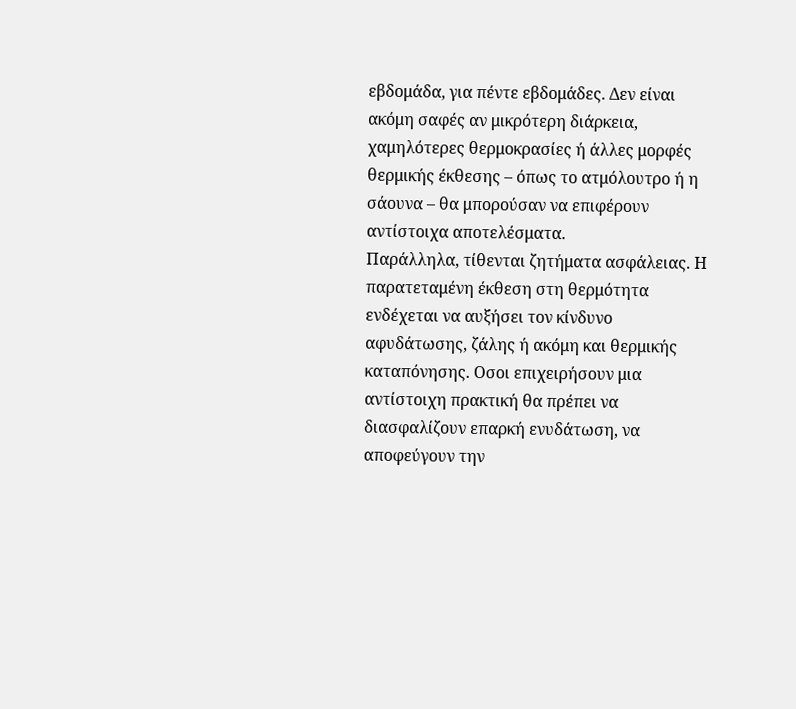εβδομάδα, για πέντε εβδομάδες. Δεν είναι ακόμη σαφές αν μικρότερη διάρκεια, χαμηλότερες θερμοκρασίες ή άλλες μορφές θερμικής έκθεσης – όπως το ατμόλουτρο ή η σάουνα – θα μπορούσαν να επιφέρουν αντίστοιχα αποτελέσματα.
Παράλληλα, τίθενται ζητήματα ασφάλειας. Η παρατεταμένη έκθεση στη θερμότητα ενδέχεται να αυξήσει τον κίνδυνο αφυδάτωσης, ζάλης ή ακόμη και θερμικής καταπόνησης. Οσοι επιχειρήσουν μια αντίστοιχη πρακτική θα πρέπει να διασφαλίζουν επαρκή ενυδάτωση, να αποφεύγουν την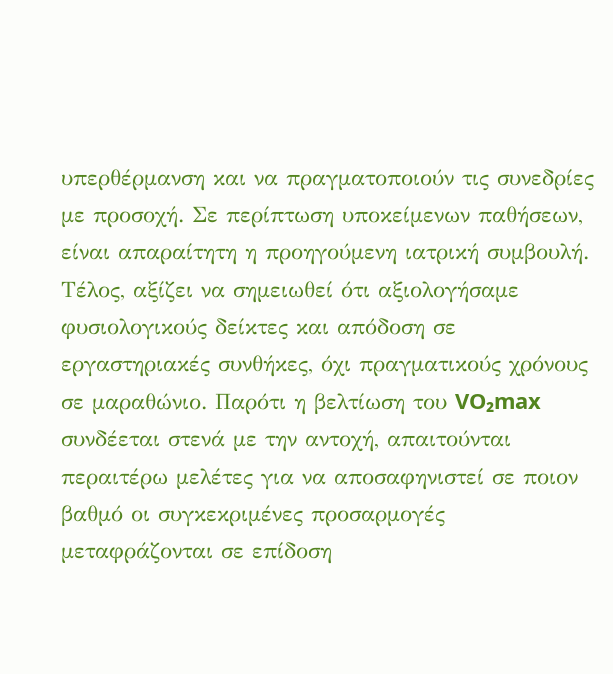υπερθέρμανση και να πραγματοποιούν τις συνεδρίες με προσοχή. Σε περίπτωση υποκείμενων παθήσεων, είναι απαραίτητη η προηγούμενη ιατρική συμβουλή.
Τέλος, αξίζει να σημειωθεί ότι αξιολογήσαμε φυσιολογικούς δείκτες και απόδοση σε εργαστηριακές συνθήκες, όχι πραγματικούς χρόνους σε μαραθώνιο. Παρότι η βελτίωση του VO₂max συνδέεται στενά με την αντοχή, απαιτούνται περαιτέρω μελέτες για να αποσαφηνιστεί σε ποιον βαθμό οι συγκεκριμένες προσαρμογές μεταφράζονται σε επίδοση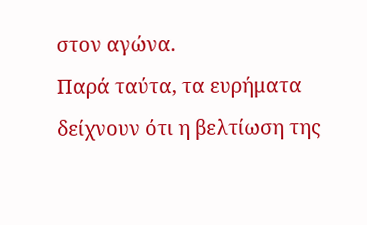στον αγώνα.
Παρά ταύτα, τα ευρήματα δείχνουν ότι η βελτίωση της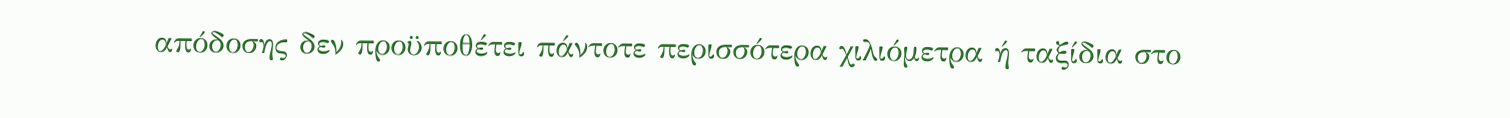απόδοσης δεν προϋποθέτει πάντοτε περισσότερα χιλιόμετρα ή ταξίδια στο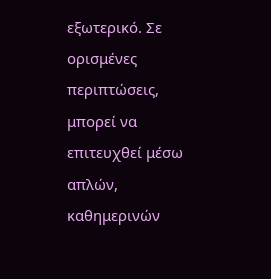εξωτερικό. Σε ορισμένες περιπτώσεις, μπορεί να επιτευχθεί μέσω απλών, καθημερινών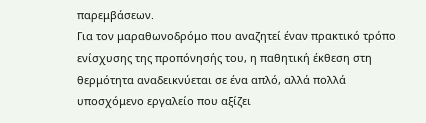παρεμβάσεων.
Για τον μαραθωνοδρόμο που αναζητεί έναν πρακτικό τρόπο ενίσχυσης της προπόνησής του, η παθητική έκθεση στη θερμότητα αναδεικνύεται σε ένα απλό, αλλά πολλά υποσχόμενο εργαλείο που αξίζει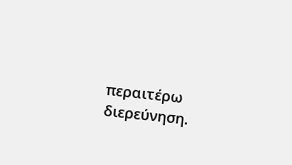περαιτέρω διερεύνηση.